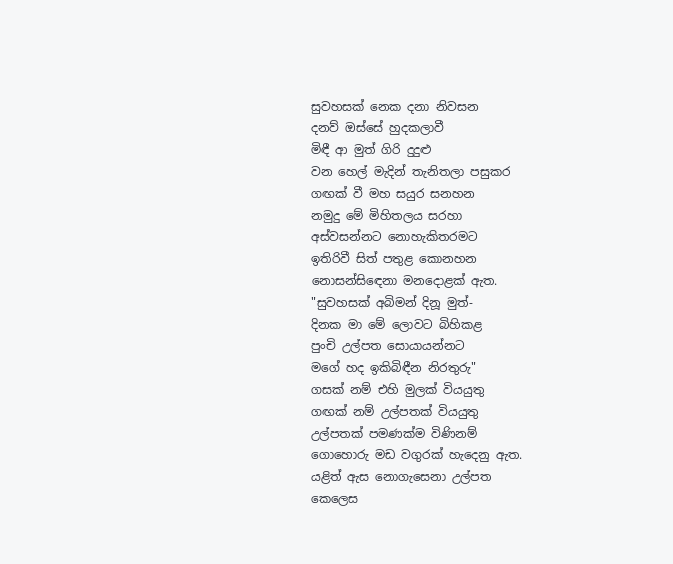සුවහසක් නෙක දනා නිවසන
දනව් ඔස්සේ හුදකලාවී
මිඳී ආ මුත් ගිරි දුදුළු
වන හෙල් මැදින් තැනිතලා පසුකර
ගඟක් වී මහ සයුර සනහන
නමුදු මේ මිහිතලය සරහා
අස්වසන්නට නොහැකිතරමට
ඉතිරිවී සිත් පතුළ කොනහන
නොසන්සිඳෙනා මනදොළක් ඇත.
"සුවහසක් අබිමන් දිනූ මුත්-
දිනක මා මේ ලොවට බිහිකළ
පුංචි උල්පත සොයායන්නට
මගේ හද ඉකිබිඳීන නිරතුරු"
ගසක් නම් එහි මුලක් වියයුතු
ගඟක් නම් උල්පතක් වියයුතු
උල්පතක් පමණක්ම විණිනම්
ගොහොරු මඩ වගුරක් හැදෙනු ඇත.
යළිත් ඇස නොගැසෙනා උල්පත
කෙලෙස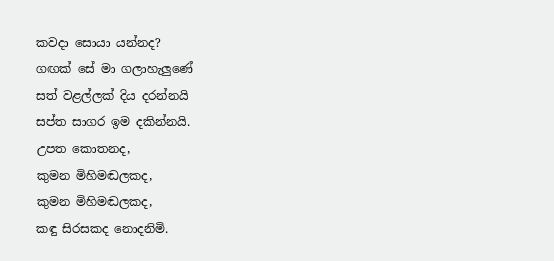කවදා සොයා යන්නද?
ගඟක් සේ මා ගලාහැලුණේ
සත් වළල්ලක් දිය දරන්නයි
සප්ත සාගර ඉම දකින්නයි.
උපත කොතනද,
කුමන මිහිමඬලකද,
කුමන මිහිමඬලකද,
කඳු සිරසකද නොදනිමි.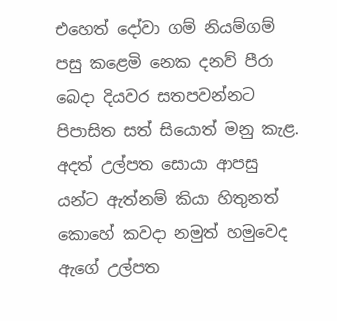එහෙත් දෝවා ගම් නියම්ගම්
පසු කළෙමි නෙක දනව් පීරා
බෙදා දියවර සතපවන්නට
පිපාසිත සත් සියොත් මනු කැළ.
අදත් උල්පත සොයා ආපසු
යන්ට ඇත්නම් කියා හිතුනත්
කොහේ කවදා නමුත් හමුවෙද
ඇගේ උල්පත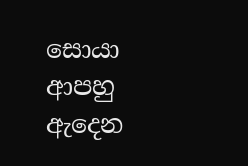සොයා
ආපහු ඇදෙන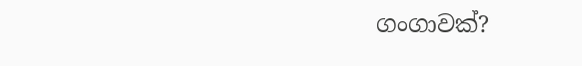ගංගාවක්?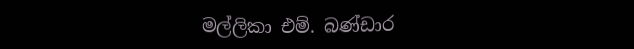මල්ලිකා එම්. බණ්ඩාර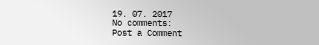19. 07. 2017
No comments:
Post a Comment